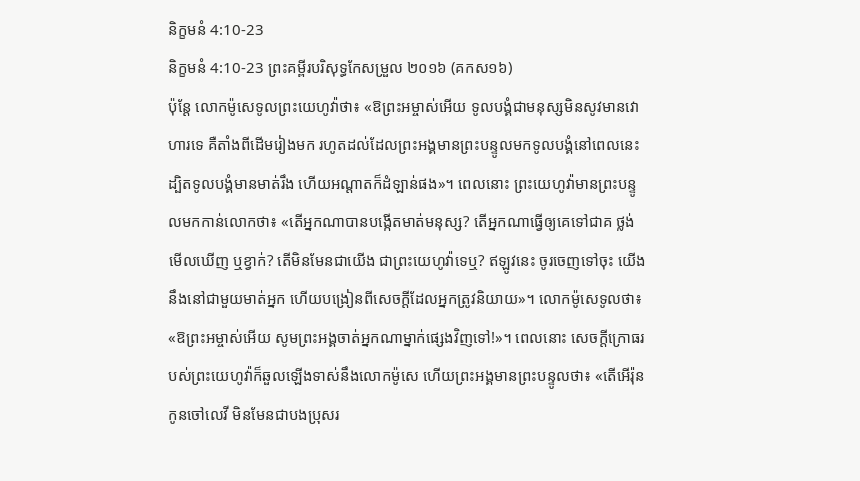និក្ខមនំ 4:10-23
និក្ខមនំ 4:10-23 ព្រះគម្ពីរបរិសុទ្ធកែសម្រួល ២០១៦ (គកស១៦)
ប៉ុន្ដែ លោកម៉ូសេទូលព្រះយេហូវ៉ាថា៖ «ឱព្រះអម្ចាស់អើយ ទូលបង្គំជាមនុស្សមិនសូវមានវោហារទេ គឺតាំងពីដើមរៀងមក រហូតដល់ដែលព្រះអង្គមានព្រះបន្ទូលមកទូលបង្គំនៅពេលនេះ ដ្បិតទូលបង្គំមានមាត់រឹង ហើយអណ្ដាតក៏ដំឡាន់ផង»។ ពេលនោះ ព្រះយេហូវ៉ាមានព្រះបន្ទូលមកកាន់លោកថា៖ «តើអ្នកណាបានបង្កើតមាត់មនុស្ស? តើអ្នកណាធ្វើឲ្យគេទៅជាគ ថ្លង់ មើលឃើញ ឬខ្វាក់? តើមិនមែនជាយើង ជាព្រះយេហូវ៉ាទេឬ? ឥឡូវនេះ ចូរចេញទៅចុះ យើងនឹងនៅជាមួយមាត់អ្នក ហើយបង្រៀនពីសេចក្ដីដែលអ្នកត្រូវនិយាយ»។ លោកម៉ូសេទូលថា៖ «ឱព្រះអម្ចាស់អើយ សូមព្រះអង្គចាត់អ្នកណាម្នាក់ផ្សេងវិញទៅ!»។ ពេលនោះ សេចក្ដីក្រោធរបស់ព្រះយេហូវ៉ាក៏ឆួលឡើងទាស់នឹងលោកម៉ូសេ ហើយព្រះអង្គមានព្រះបន្ទូលថា៖ «តើអើរ៉ុនកូនចៅលេវី មិនមែនជាបងប្រុសរ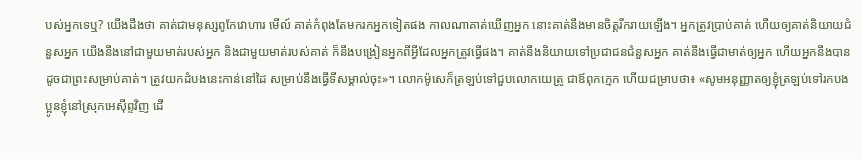បស់អ្នកទេឬ? យើងដឹងថា គាត់ជាមនុស្សពូកែវោហារ មើល៍ គាត់កំពុងតែមករកអ្នកទៀតផង កាលណាគាត់ឃើញអ្នក នោះគាត់នឹងមានចិត្តរីករាយឡើង។ អ្នកត្រូវប្រាប់គាត់ ហើយឲ្យគាត់និយាយជំនួសអ្នក យើងនឹងនៅជាមួយមាត់របស់អ្នក និងជាមួយមាត់របស់គាត់ ក៏នឹងបង្រៀនអ្នកពីអ្វីដែលអ្នកត្រូវធ្វើផង។ គាត់នឹងនិយាយទៅប្រជាជនជំនួសអ្នក គាត់នឹងធ្វើជាមាត់ឲ្យអ្នក ហើយអ្នកនឹងបានដូចជាព្រះសម្រាប់គាត់។ ត្រូវយកដំបងនេះកាន់នៅដៃ សម្រាប់នឹងធ្វើទីសម្គាល់ចុះ»។ លោកម៉ូសេក៏ត្រឡប់ទៅជួបលោកយេត្រូ ជាឪពុកក្មេក ហើយជម្រាបថា៖ «សូមអនុញ្ញាតឲ្យខ្ញុំត្រឡប់ទៅរកបងប្អូនខ្ញុំនៅស្រុកអេស៊ីព្ទវិញ ដើ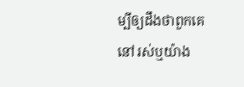ម្បីឲ្យដឹងថាពួកគេនៅរស់ឬយ៉ាង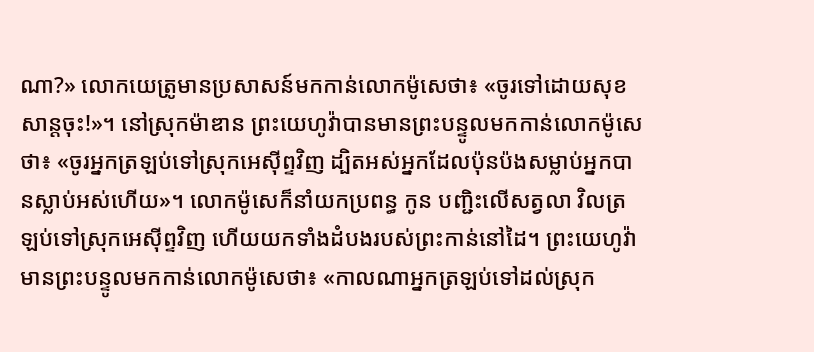ណា?» លោកយេត្រូមានប្រសាសន៍មកកាន់លោកម៉ូសេថា៖ «ចូរទៅដោយសុខសាន្តចុះ!»។ នៅស្រុកម៉ាឌាន ព្រះយេហូវ៉ាបានមានព្រះបន្ទូលមកកាន់លោកម៉ូសេថា៖ «ចូរអ្នកត្រឡប់ទៅស្រុកអេស៊ីព្ទវិញ ដ្បិតអស់អ្នកដែលប៉ុនប៉ងសម្លាប់អ្នកបានស្លាប់អស់ហើយ»។ លោកម៉ូសេក៏នាំយកប្រពន្ធ កូន បញ្ជិះលើសត្វលា វិលត្រឡប់ទៅស្រុកអេស៊ីព្ទវិញ ហើយយកទាំងដំបងរបស់ព្រះកាន់នៅដៃ។ ព្រះយេហូវ៉ាមានព្រះបន្ទូលមកកាន់លោកម៉ូសេថា៖ «កាលណាអ្នកត្រឡប់ទៅដល់ស្រុក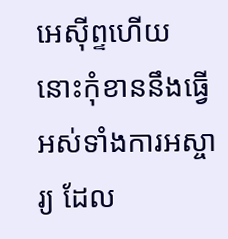អេស៊ីព្ទហើយ នោះកុំខាននឹងធ្វើអស់ទាំងការអស្ចារ្យ ដែល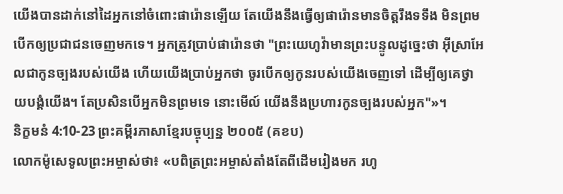យើងបានដាក់នៅដៃអ្នកនៅចំពោះផារ៉ោនឡើយ តែយើងនឹងធ្វើឲ្យផារ៉ោនមានចិត្តរឹងទទឹង មិនព្រមបើកឲ្យប្រជាជនចេញមកទេ។ អ្នកត្រូវប្រាប់ផារ៉ោនថា "ព្រះយេហូវ៉ាមានព្រះបន្ទូលដូច្នេះថា អ៊ីស្រាអែលជាកូនច្បងរបស់យើង ហើយយើងប្រាប់អ្នកថា ចូរបើកឲ្យកូនរបស់យើងចេញទៅ ដើម្បីឲ្យគេថ្វាយបង្គំយើង។ តែប្រសិនបើអ្នកមិនព្រមទេ នោះមើល៍ យើងនឹងប្រហារកូនច្បងរបស់អ្នក"»។
និក្ខមនំ 4:10-23 ព្រះគម្ពីរភាសាខ្មែរបច្ចុប្បន្ន ២០០៥ (គខប)
លោកម៉ូសេទូលព្រះអម្ចាស់ថា៖ «បពិត្រព្រះអម្ចាស់តាំងតែពីដើមរៀងមក រហូ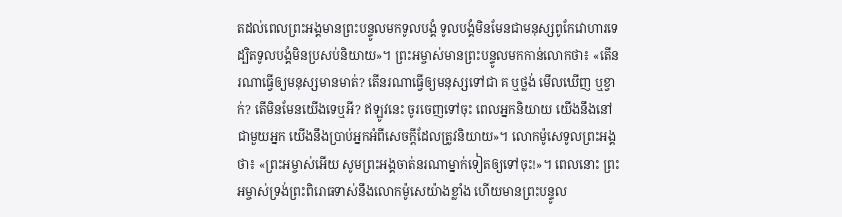តដល់ពេលព្រះអង្គមានព្រះបន្ទូលមកទូលបង្គំ ទូលបង្គំមិនមែនជាមនុស្សពូកែវោហារទេ ដ្បិតទូលបង្គំមិនប្រសប់និយាយ»។ ព្រះអម្ចាស់មានព្រះបន្ទូលមកកាន់លោកថា៖ «តើនរណាធ្វើឲ្យមនុស្សមានមាត់? តើនរណាធ្វើឲ្យមនុស្សទៅជា គ ឬថ្លង់ មើលឃើញ ឬខ្វាក់? តើមិនមែនយើងទេឬអី? ឥឡូវនេះ ចូរចេញទៅចុះ ពេលអ្នកនិយាយ យើងនឹងនៅជាមួយអ្នក យើងនឹងប្រាប់អ្នកអំពីសេចក្ដីដែលត្រូវនិយាយ»។ លោកម៉ូសេទូលព្រះអង្គថា៖ «ព្រះអម្ចាស់អើយ សូមព្រះអង្គចាត់នរណាម្នាក់ទៀតឲ្យទៅចុះ!»។ ពេលនោះ ព្រះអម្ចាស់ទ្រង់ព្រះពិរោធទាស់នឹងលោកម៉ូសេយ៉ាងខ្លាំង ហើយមានព្រះបន្ទូល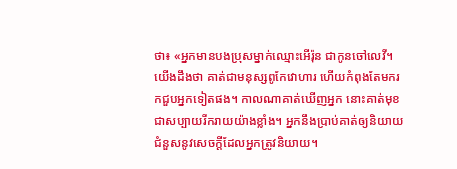ថា៖ «អ្នកមានបងប្រុសម្នាក់ឈ្មោះអើរ៉ុន ជាកូនចៅលេវី។ យើងដឹងថា គាត់ជាមនុស្សពូកែវោហារ ហើយកំពុងតែមករកជួបអ្នកទៀតផង។ កាលណាគាត់ឃើញអ្នក នោះគាត់មុខជាសប្បាយរីករាយយ៉ាងខ្លាំង។ អ្នកនឹងប្រាប់គាត់ឲ្យនិយាយជំនួសនូវសេចក្ដីដែលអ្នកត្រូវនិយាយ។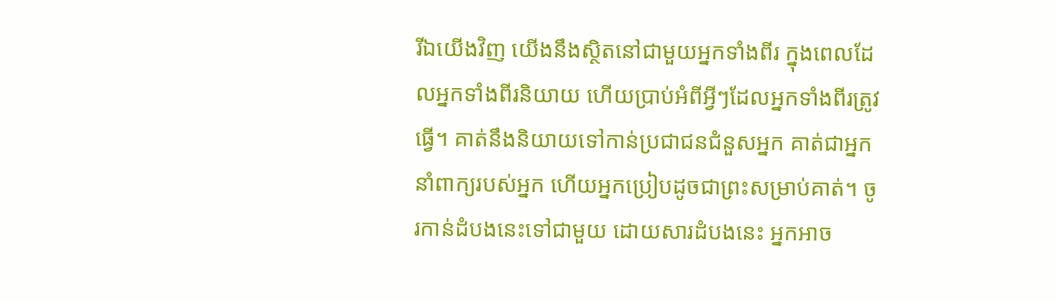រីឯយើងវិញ យើងនឹងស្ថិតនៅជាមួយអ្នកទាំងពីរ ក្នុងពេលដែលអ្នកទាំងពីរនិយាយ ហើយប្រាប់អំពីអ្វីៗដែលអ្នកទាំងពីរត្រូវធ្វើ។ គាត់នឹងនិយាយទៅកាន់ប្រជាជនជំនួសអ្នក គាត់ជាអ្នកនាំពាក្យរបស់អ្នក ហើយអ្នកប្រៀបដូចជាព្រះសម្រាប់គាត់។ ចូរកាន់ដំបងនេះទៅជាមួយ ដោយសារដំបងនេះ អ្នកអាច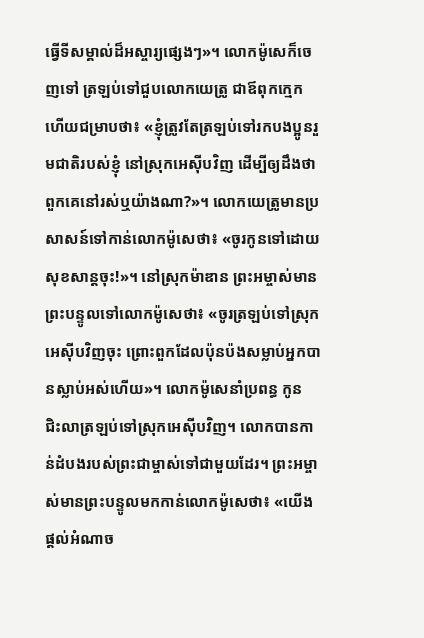ធ្វើទីសម្គាល់ដ៏អស្ចារ្យផ្សេងៗ»។ លោកម៉ូសេក៏ចេញទៅ ត្រឡប់ទៅជួបលោកយេត្រូ ជាឪពុកក្មេក ហើយជម្រាបថា៖ «ខ្ញុំត្រូវតែត្រឡប់ទៅរកបងប្អូនរួមជាតិរបស់ខ្ញុំ នៅស្រុកអេស៊ីបវិញ ដើម្បីឲ្យដឹងថា ពួកគេនៅរស់ឬយ៉ាងណា?»។ លោកយេត្រូមានប្រសាសន៍ទៅកាន់លោកម៉ូសេថា៖ «ចូរកូនទៅដោយសុខសាន្តចុះ!»។ នៅស្រុកម៉ាឌាន ព្រះអម្ចាស់មានព្រះបន្ទូលទៅលោកម៉ូសេថា៖ «ចូរត្រឡប់ទៅស្រុកអេស៊ីបវិញចុះ ព្រោះពួកដែលប៉ុនប៉ងសម្លាប់អ្នកបានស្លាប់អស់ហើយ»។ លោកម៉ូសេនាំប្រពន្ធ កូន ជិះលាត្រឡប់ទៅស្រុកអេស៊ីបវិញ។ លោកបានកាន់ដំបងរបស់ព្រះជាម្ចាស់ទៅជាមួយដែរ។ ព្រះអម្ចាស់មានព្រះបន្ទូលមកកាន់លោកម៉ូសេថា៖ «យើងផ្ដល់អំណាច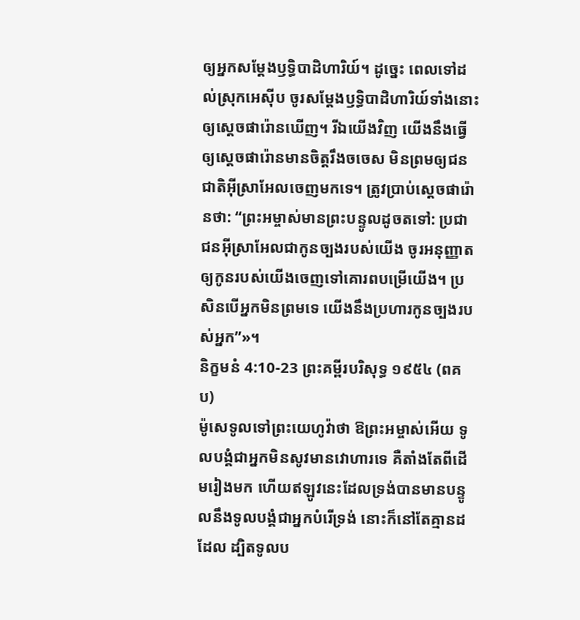ឲ្យអ្នកសម្តែងឫទ្ធិបាដិហារិយ៍។ ដូច្នេះ ពេលទៅដល់ស្រុកអេស៊ីប ចូរសម្តែងឫទ្ធិបាដិហារិយ៍ទាំងនោះឲ្យស្ដេចផារ៉ោនឃើញ។ រីឯយើងវិញ យើងនឹងធ្វើឲ្យស្ដេចផារ៉ោនមានចិត្តរឹងចចេស មិនព្រមឲ្យជនជាតិអ៊ីស្រាអែលចេញមកទេ។ ត្រូវប្រាប់ស្ដេចផារ៉ោនថា: “ព្រះអម្ចាស់មានព្រះបន្ទូលដូចតទៅ: ប្រជាជនអ៊ីស្រាអែលជាកូនច្បងរបស់យើង ចូរអនុញ្ញាតឲ្យកូនរបស់យើងចេញទៅគោរពបម្រើយើង។ ប្រសិនបើអ្នកមិនព្រមទេ យើងនឹងប្រហារកូនច្បងរបស់អ្នក”»។
និក្ខមនំ 4:10-23 ព្រះគម្ពីរបរិសុទ្ធ ១៩៥៤ (ពគប)
ម៉ូសេទូលទៅព្រះយេហូវ៉ាថា ឱព្រះអម្ចាស់អើយ ទូលបង្គំជាអ្នកមិនសូវមានវោហារទេ គឺតាំងតែពីដើមរៀងមក ហើយឥឡូវនេះដែលទ្រង់បានមានបន្ទូលនឹងទូលបង្គំជាអ្នកបំរើទ្រង់ នោះក៏នៅតែគ្មានដដែល ដ្បិតទូលប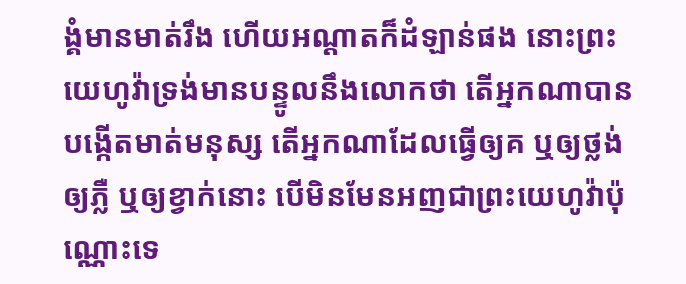ង្គំមានមាត់រឹង ហើយអណ្តាតក៏ដំឡាន់ផង នោះព្រះយេហូវ៉ាទ្រង់មានបន្ទូលនឹងលោកថា តើអ្នកណាបានបង្កើតមាត់មនុស្ស តើអ្នកណាដែលធ្វើឲ្យគ ឬឲ្យថ្លង់ ឲ្យភ្លឺ ឬឲ្យខ្វាក់នោះ បើមិនមែនអញជាព្រះយេហូវ៉ាប៉ុណ្ណោះទេ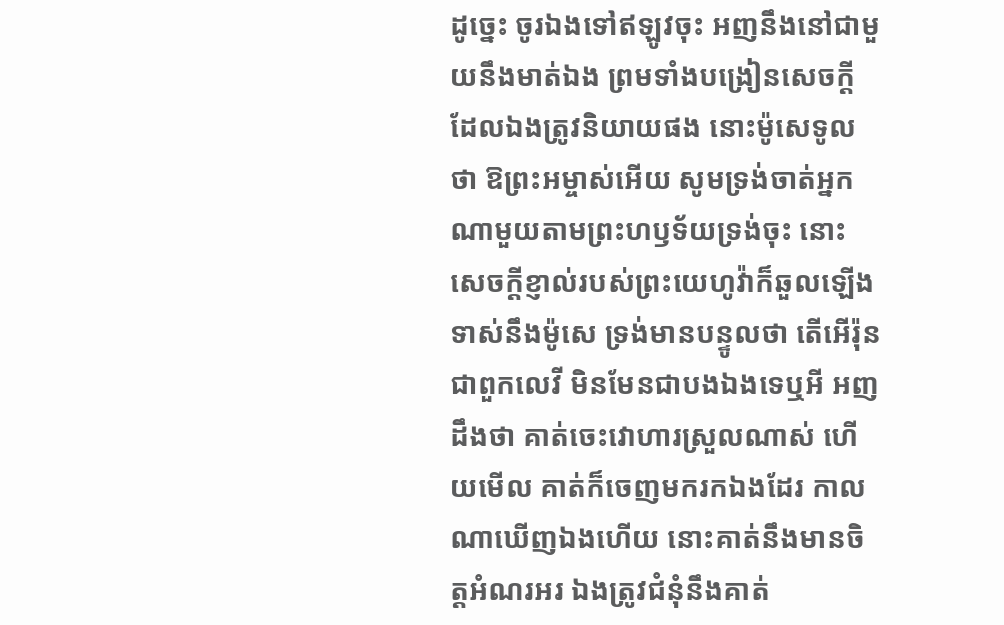ដូច្នេះ ចូរឯងទៅឥឡូវចុះ អញនឹងនៅជាមួយនឹងមាត់ឯង ព្រមទាំងបង្រៀនសេចក្ដីដែលឯងត្រូវនិយាយផង នោះម៉ូសេទូលថា ឱព្រះអម្ចាស់អើយ សូមទ្រង់ចាត់អ្នកណាមួយតាមព្រះហឫទ័យទ្រង់ចុះ នោះសេចក្ដីខ្ញាល់របស់ព្រះយេហូវ៉ាក៏ឆួលឡើងទាស់នឹងម៉ូសេ ទ្រង់មានបន្ទូលថា តើអើរ៉ុន ជាពួកលេវី មិនមែនជាបងឯងទេឬអី អញដឹងថា គាត់ចេះវោហារស្រួលណាស់ ហើយមើល គាត់ក៏ចេញមករកឯងដែរ កាលណាឃើញឯងហើយ នោះគាត់នឹងមានចិត្តអំណរអរ ឯងត្រូវជំនុំនឹងគាត់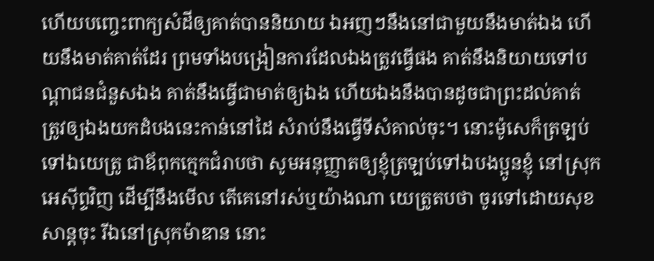ហើយបញ្ចេះពាក្យសំដីឲ្យគាត់បាននិយាយ ឯអញៗនឹងនៅជាមួយនឹងមាត់ឯង ហើយនឹងមាត់គាត់ដែរ ព្រមទាំងបង្រៀនការដែលឯងត្រូវធ្វើផង គាត់នឹងនិយាយទៅបណ្តាជនជំនួសឯង គាត់នឹងធ្វើជាមាត់ឲ្យឯង ហើយឯងនឹងបានដូចជាព្រះដល់គាត់ ត្រូវឲ្យឯងយកដំបងនេះកាន់នៅដៃ សំរាប់នឹងធ្វើទីសំគាល់ចុះ។ នោះម៉ូសេក៏ត្រឡប់ទៅឯយេត្រូ ជាឪពុកក្មេកជំរាបថា សូមអនុញ្ញាតឲ្យខ្ញុំត្រឡប់ទៅឯបងប្អូនខ្ញុំ នៅស្រុកអេស៊ីព្ទវិញ ដើម្បីនឹងមើល តើគេនៅរស់ឬយ៉ាងណា យេត្រូតបថា ចូរទៅដោយសុខសាន្តចុះ រីឯនៅស្រុកម៉ាឌាន នោះ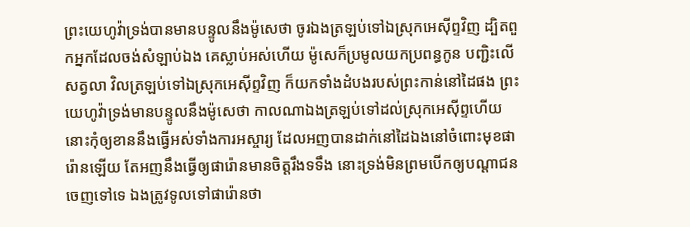ព្រះយេហូវ៉ាទ្រង់បានមានបន្ទូលនឹងម៉ូសេថា ចូរឯងត្រឡប់ទៅឯស្រុកអេស៊ីព្ទវិញ ដ្បិតពួកអ្នកដែលចង់សំឡាប់ឯង គេស្លាប់អស់ហើយ ម៉ូសេក៏ប្រមូលយកប្រពន្ធកូន បញ្ជិះលើសត្វលា វិលត្រឡប់ទៅឯស្រុកអេស៊ីព្ទវិញ ក៏យកទាំងដំបងរបស់ព្រះកាន់នៅដៃផង ព្រះយេហូវ៉ាទ្រង់មានបន្ទូលនឹងម៉ូសេថា កាលណាឯងត្រឡប់ទៅដល់ស្រុកអេស៊ីព្ទហើយ នោះកុំឲ្យខាននឹងធ្វើអស់ទាំងការអស្ចារ្យ ដែលអញបានដាក់នៅដៃឯងនៅចំពោះមុខផារ៉ោនឡើយ តែអញនឹងធ្វើឲ្យផារ៉ោនមានចិត្តរឹងទទឹង នោះទ្រង់មិនព្រមបើកឲ្យបណ្តាជនចេញទៅទេ ឯងត្រូវទូលទៅផារ៉ោនថា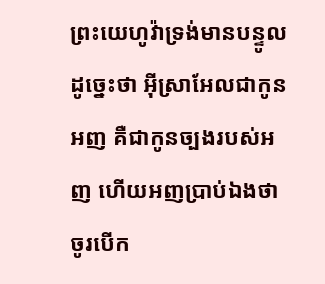ព្រះយេហូវ៉ាទ្រង់មានបន្ទូលដូច្នេះថា អ៊ីស្រាអែលជាកូនអញ គឺជាកូនច្បងរបស់អញ ហើយអញប្រាប់ឯងថា ចូរបើក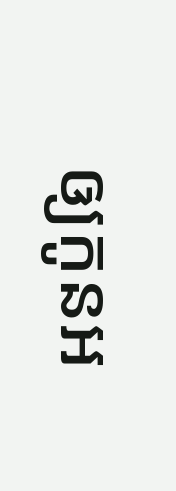ឲ្យកូនអ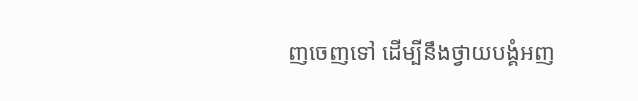ញចេញទៅ ដើម្បីនឹងថ្វាយបង្គំអញ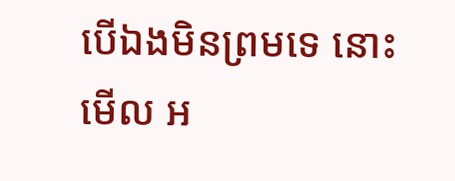បើឯងមិនព្រមទេ នោះមើល អ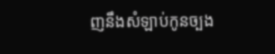ញនឹងសំឡាប់កូនច្បង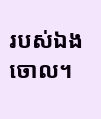របស់ឯងចោល។